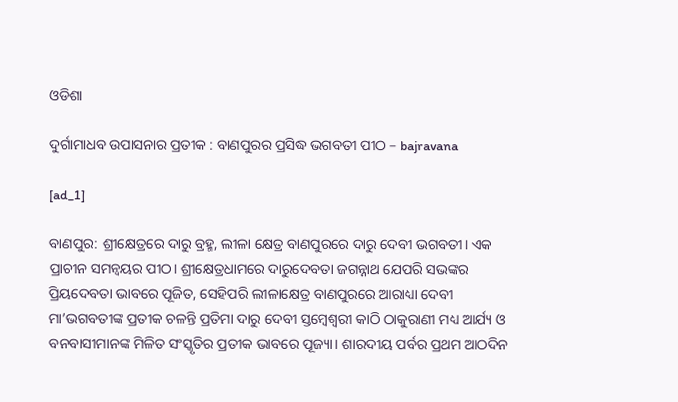ଓଡିଶା

ଦୁର୍ଗାମାଧବ ଉପାସନାର ପ୍ରତୀକ : ବାଣପୁରର ପ୍ରସିଦ୍ଧ ଭଗବତୀ ପୀଠ – bajravana

[ad_1]

ବାଣପୁର: ଶ୍ରୀକ୍ଷେତ୍ରରେ ଦାରୁ ବ୍ରହ୍ମ, ଲୀଳା କ୍ଷେତ୍ର ବାଣପୁରରେ ଦାରୁ ଦେବୀ ଭଗବତୀ। ଏକ ପ୍ରାଚୀନ ସମନ୍ୱୟର ପୀଠ। ଶ୍ରୀକ୍ଷେତ୍ରଧାମରେ ଦାରୁଦେବତା ଜଗନ୍ନାଥ ଯେପରି ସଭଙ୍କର ପ୍ରିୟଦେବତା ଭାବରେ ପୂଜିତ, ସେହିପରି ଲୀଳାକ୍ଷେତ୍ର ବାଣପୁରରେ ଆରାଧ୍ୟା ଦେବୀ ମା’ଭଗବତୀଙ୍କ ପ୍ରତୀକ ଚଳନ୍ତି ପ୍ରତିମା ଦାରୁ ଦେବୀ ସ୍ତମ୍ୱେଶ୍ୱରୀ କାଠି ଠାକୁରାଣୀ ମଧ୍ୟ ଆର୍ଯ୍ୟ ଓ ବନବାସୀମାନଙ୍କ ମିଳିତ ସଂସ୍କୃତିର ପ୍ରତୀକ ଭାବରେ ପୂଜ୍ୟା। ଶାରଦୀୟ ପର୍ବର ପ୍ରଥମ ଆଠଦିନ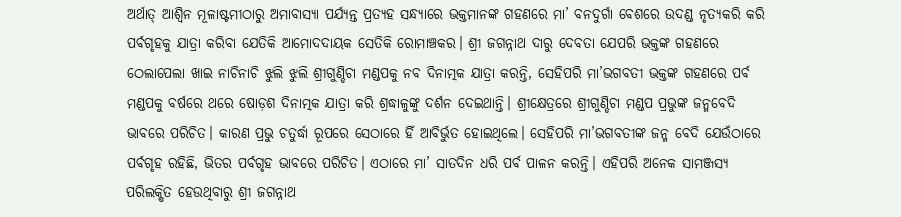ଅର୍ଥାତ୍‌ ଆଶ୍ୱିନ ମୂଳାଷ୍ଟମୀଠାରୁ ଅମାବାସ୍ୟା ପର୍ଯ୍ୟନ୍ତ ପ୍ରତ୍ୟହ ସନ୍ଧ୍ୟାରେ ଭକ୍ତମାନଙ୍କ ଗହଣରେ ମା’ ବନଦୁର୍ଗା ବେଶରେ ଉଦଣ୍ଡ ନୃତ୍ୟକରି କରି ପର୍ବଗୃହକୁ ଯାତ୍ରା କରିବା ଯେତିକି ଆମୋଦଦାୟକ ସେତିକି ରୋମାଞ୍ଚକର। ଶ୍ରୀ ଜଗନ୍ନାଥ ଦାରୁ ଦେବତା ଯେପରି ଭକ୍ତଙ୍କ ଗହଣରେ ଠେଲାପେଲା ଖାଇ ନାଚିନାଚି ଝୁଲି ଝୁଲି ଶ୍ରୀଗୁଣ୍ଡିଚା ମଣ୍ଡପକୁ ନବ ଦିନାତ୍ମକ ଯାତ୍ରା କରନ୍ତି, ସେହିପରି ମା’ଭଗବତୀ ଭକ୍ତଙ୍କ ଗହଣରେ ପର୍ବ ମଣ୍ଡପକୁ ବର୍ଷରେ ଥରେ ଷୋଡ଼ଶ ଦିନାତ୍ମକ ଯାତ୍ରା କରି ଶ୍ରଦ୍ଧାଳୁଙ୍କୁ ଦର୍ଶନ ଦେଇଥାନ୍ତି। ଶ୍ରୀକ୍ଷେତ୍ରରେ ଶ୍ରୀଗୁଣ୍ଡିଚା ମଣ୍ଡପ ପ୍ରଭୁଙ୍କ ଜନ୍ମବେଦି ଭାବରେ ପରିଚିତ। କାରଣ ପ୍ରଭୁ ଚତୁର୍ଦ୍ଧା ରୂପରେ ସେଠାରେ ହିଁ ଆବିର୍ଭୁତ ହୋଇଥିଲେ। ସେହିପରି ମା’ଭଗବତୀଙ୍କ ଜନ୍ମ ବେଦି ଯେଉଁଠାରେ ପର୍ବଗୃହ ରହିଛି, ଭିତର ପର୍ବଗୃହ ଭାବରେ ପରିଚିତ। ଏଠାରେ ମା’ ସାତଦିନ ଧରି ପର୍ବ ପାଳନ କରନ୍ତି। ଏହିପରି ଅନେକ ସାମଞ୍ଜସ୍ୟ ପରିଲକ୍ଷିତ ହେଉଥିବାରୁ ଶ୍ରୀ ଜଗନ୍ନାଥ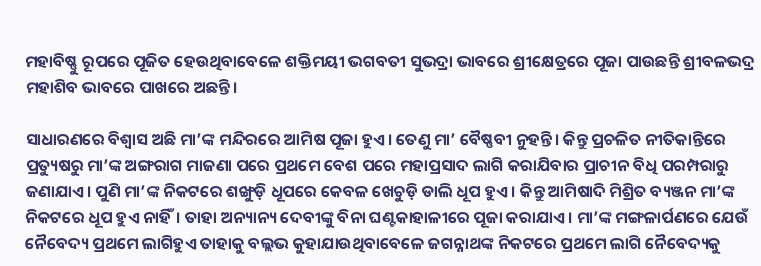ମହାବିଷ୍ଣୁ ରୂପରେ ପୂଜିତ ହେଉଥିବାବେଳେ ଶକ୍ତିମୟୀ ଭଗବତୀ ସୁଭଦ୍ରା ଭାବରେ ଶ୍ରୀକ୍ଷେତ୍ରରେ ପୂଜା ପାଉଛନ୍ତି ଶ୍ରୀବଳଭଦ୍ର ମହାଶିବ ଭାବରେ ପାଖରେ ଅଛନ୍ତି।

ସାଧାରଣରେ ବିଶ୍ୱାସ ଅଛି ମା’ଙ୍କ ମନ୍ଦିରରେ ଆମିଷ ପୂଜା ହୁଏ। ତେଣୁ ମା’ ବୈଷ୍ଣବୀ ନୁହନ୍ତି। କିନ୍ତୁ ପ୍ରଚଳିତ ନୀତିକାନ୍ତିରେ ପ୍ରତ୍ୟୁଷରୁ ମା’ଙ୍କ ଅଙ୍ଗରାଗ ମାଜଣା ପରେ ପ୍ରଥମେ ବେଶ ପରେ ମହାପ୍ରସାଦ ଲାଗି କରାଯିବାର ପ୍ରାଚୀନ ବିଧି ପରମ୍ପରାରୁ ଜଣାଯାଏ। ପୁଣି ମା’ଙ୍କ ନିକଟରେ ଶଙ୍ଖୁଡ଼ି ଧୂପରେ କେବଳ ଖେଚୁଡ଼ି ଡାଲି ଧୂପ ହୁଏ। କିନ୍ତୁ ଆମିଷାଦି ମିଶ୍ରିତ ବ୍ୟଞ୍ଜନ ମା’ଙ୍କ ନିକଟରେ ଧୂପ ହୁଏ ନାହିଁ। ତାହା ଅନ୍ୟାନ୍ୟ ଦେବୀଙ୍କୁ ବିନା ଘଣ୍ଟକାହାଳୀରେ ପୂଜା କରାଯାଏ। ମା’ଙ୍କ ମଙ୍ଗଳାର୍ପଣରେ ଯେଉଁ ନୈବେଦ୍ୟ ପ୍ରଥମେ ଲାଗିହୁଏ ତାହାକୁ ବଲ୍ଲଭ କୁହାଯାଉଥିବାବେଳେ ଜଗନ୍ନାଥଙ୍କ ନିକଟରେ ପ୍ରଥମେ ଲାଗି ନୈବେଦ୍ୟକୁ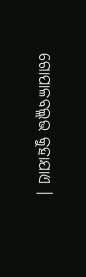ଗୋପାଳବଲ୍ଲଭ କୁହାଯାଏ ।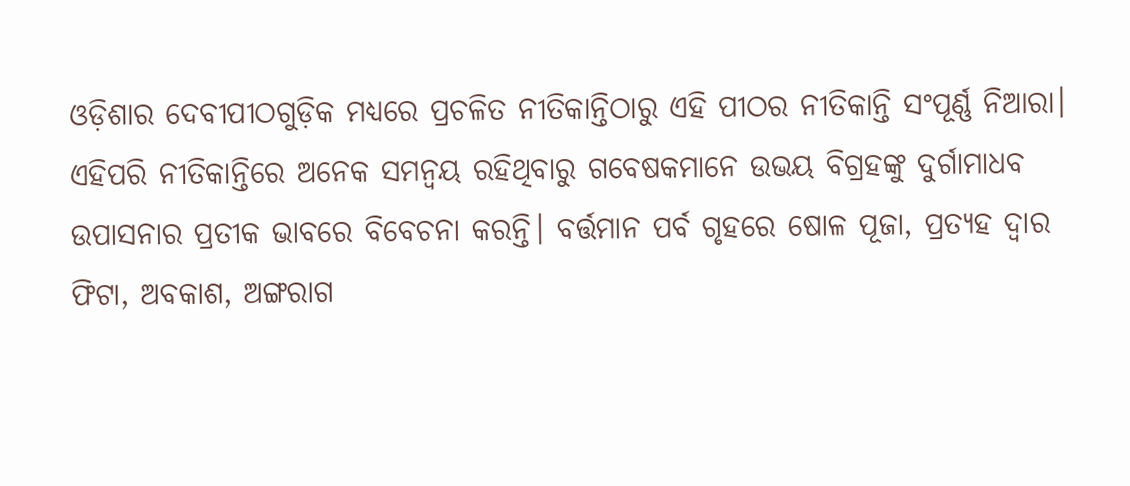ଓଡ଼ିଶାର ଦେବୀପୀଠଗୁଡ଼ିକ ମଧ୍ୟରେ ପ୍ରଚଳିତ ନୀତିକାନ୍ତିଠାରୁ ଏହି ପୀଠର ନୀତିକାନ୍ତି ସଂପୂର୍ଣ୍ଣ ନିଆରା। ଏହିପରି ନୀତିକାନ୍ତିରେ ଅନେକ ସମନ୍ୱୟ ରହିଥିବାରୁ ଗବେଷକମାନେ ଉଭୟ ବିଗ୍ରହଙ୍କୁ ଦୁର୍ଗାମାଧବ ଉପାସନାର ପ୍ରତୀକ ଭାବରେ ବିବେଚନା କରନ୍ତି। ବର୍ତ୍ତମାନ ପର୍ବ ଗୃହରେ ଷୋଳ ପୂଜା, ପ୍ରତ୍ୟହ ଦ୍ୱାର ଫିଟା, ଅବକାଶ, ଅଙ୍ଗରାଗ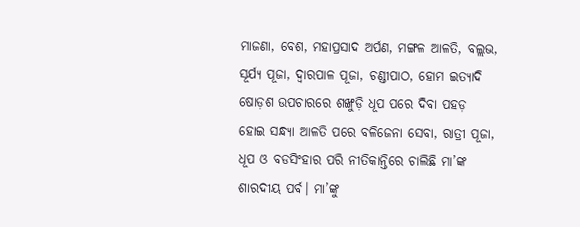ମାଜଣା, ବେଶ, ମହାପ୍ରସାଦ ଅର୍ପଣ, ମଙ୍ଗଳ ଆଳତି, ବଲ୍ଲଭ, ସୂର୍ଯ୍ୟ ପୂଜା, ଦ୍ୱାରପାଳ ପୂଜା, ଚଣ୍ଡୀପାଠ, ହୋମ ଇତ୍ୟାଦି ଷୋଡ଼ଶ ଉପଚାରରେ ଶଙ୍ଖୁଡ଼ି ଧୂପ ପରେ ଦିବା ପହଡ଼ ହୋଇ ସନ୍ଧ୍ୟା ଆଳତି ପରେ ବଳିଜେନା ସେବା, ରାତ୍ରୀ ପୂଜା, ଧୂପ ଓ ବଡସିଂହାର ପରି ନୀତିକାନ୍ତିରେ ଚାଲିଛି ମା’ଙ୍କ ଶାରଦୀୟ ପର୍ବ। ମା’ଙ୍କୁ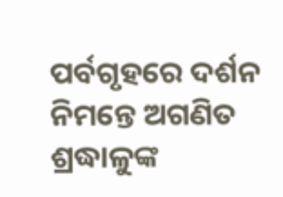ପର୍ବଗୃହରେ ଦର୍ଶନ ନିମନ୍ତେ ଅଗଣିତ ଶ୍ରଦ୍ଧାଳୁଙ୍କ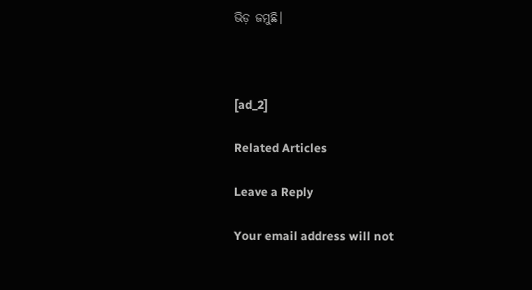ଭିଡ଼ ଜମୁଛି।



[ad_2]

Related Articles

Leave a Reply

Your email address will not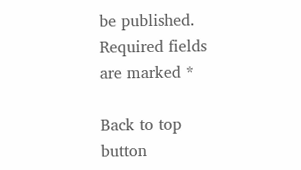be published. Required fields are marked *

Back to top button